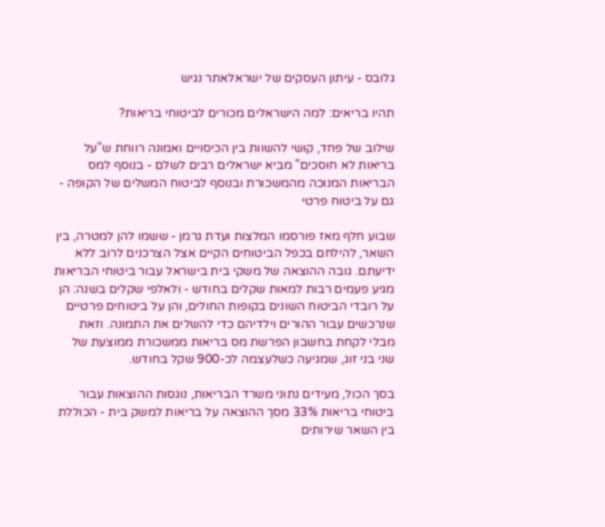גלובס - עיתון העסקים של ישראלאתר נגיש

תהיו בריאים: למה הישראלים מכורים לביטוחי בריאות?

שילוב של פחד, קושי להשוות בין הכיסויים ואמונה רווחת ש"על בריאות לא חוסכים" מביא ישראלים רבים לשלם - בנוסף למס הבריאות המנוכה מהמשכורת ובנוסף לביטוח המשלים של הקופה - גם על ביטוח פרטי

שבוע חלף מאז פורסמו המלצות ועדת גרמן - ששמו להן למטרה, בין השאר, להילחם בכפל הביטוחים הקיים אצל הצרכנים לרוב ללא ידיעתם. גובה ההוצאה של משקי בית בישראל עבור ביטוחי הבריאות מגיע פעמים רבות למאות שקלים בחודש - ולאלפי שקלים בשנה: הן על רובדי הביטוח השונים בקופות החולים, והן על ביטוחים פרטיים שנרכשים עבור ההורים וילדיהם כדי להשלים את התמונה. וזאת מבלי לקחת בחשבון הפרשת מס בריאות ממשכורת ממוצעת של שני בני זוג, שמגיעה כשלעצמה לכ-900 שקל בחודש.

בסך הכול, מעידים נתוני משרד הבריאות, נוגסות ההוצאות עבור ביטוחי בריאות 33% מסך ההוצאה על בריאות למשק בית - הכוללת בין השאר שירותים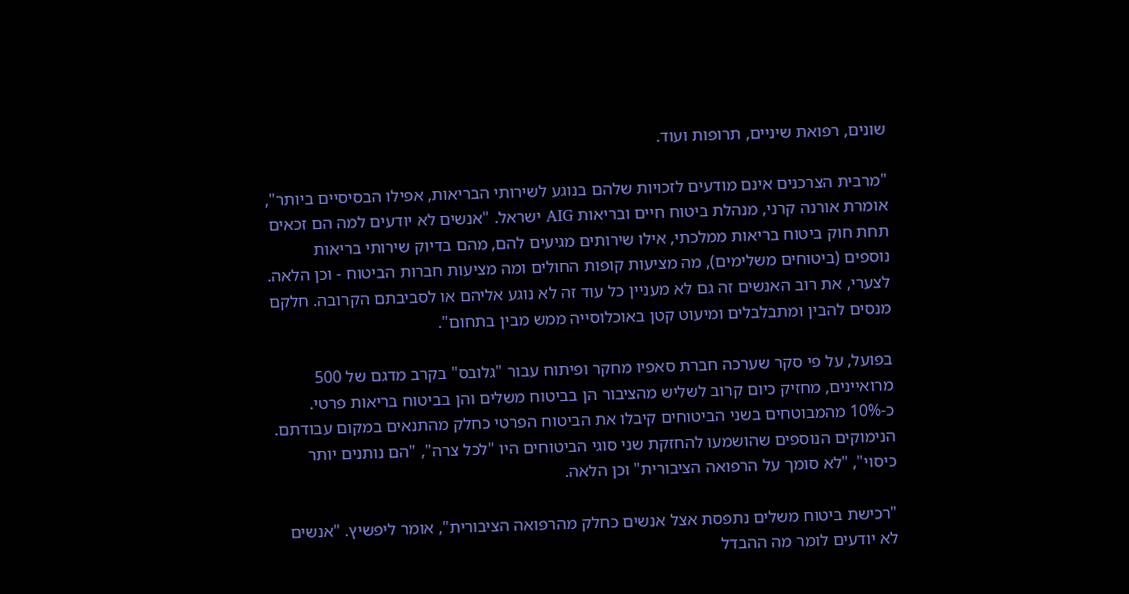שונים, רפואת שיניים, תרופות ועוד.

"מרבית הצרכנים אינם מודעים לזכויות שלהם בנוגע לשירותי הבריאות, אפילו הבסיסיים ביותר", אומרת אורנה קרני, מנהלת ביטוח חיים ובריאות AIG ישראל. "אנשים לא יודעים למה הם זכאים תחת חוק ביטוח בריאות ממלכתי, אילו שירותים מגיעים להם, מהם בדיוק שירותי בריאות נוספים (ביטוחים משלימים), מה מציעות קופות החולים ומה מציעות חברות הביטוח - וכן הלאה. לצערי, את רוב האנשים זה גם לא מעניין כל עוד זה לא נוגע אליהם או לסביבתם הקרובה. חלקם מנסים להבין ומתבלבלים ומיעוט קטן באוכלוסייה ממש מבין בתחום".

בפועל, על פי סקר שערכה חברת סאפיו מחקר ופיתוח עבור "גלובס" בקרב מדגם של 500 מרואיינים, מחזיק כיום קרוב לשליש מהציבור הן בביטוח משלים והן בביטוח בריאות פרטי. כ-10% מהמבוטחים בשני הביטוחים קיבלו את הביטוח הפרטי כחלק מהתנאים במקום עבודתם. הנימוקים הנוספים שהושמעו להחזקת שני סוגי הביטוחים היו "לכל צרה", "הם נותנים יותר כיסוי", "לא סומך על הרפואה הציבורית" וכן הלאה.

"רכישת ביטוח משלים נתפסת אצל אנשים כחלק מהרפואה הציבורית", אומר ליפשיץ. "אנשים לא יודעים לומר מה ההבדל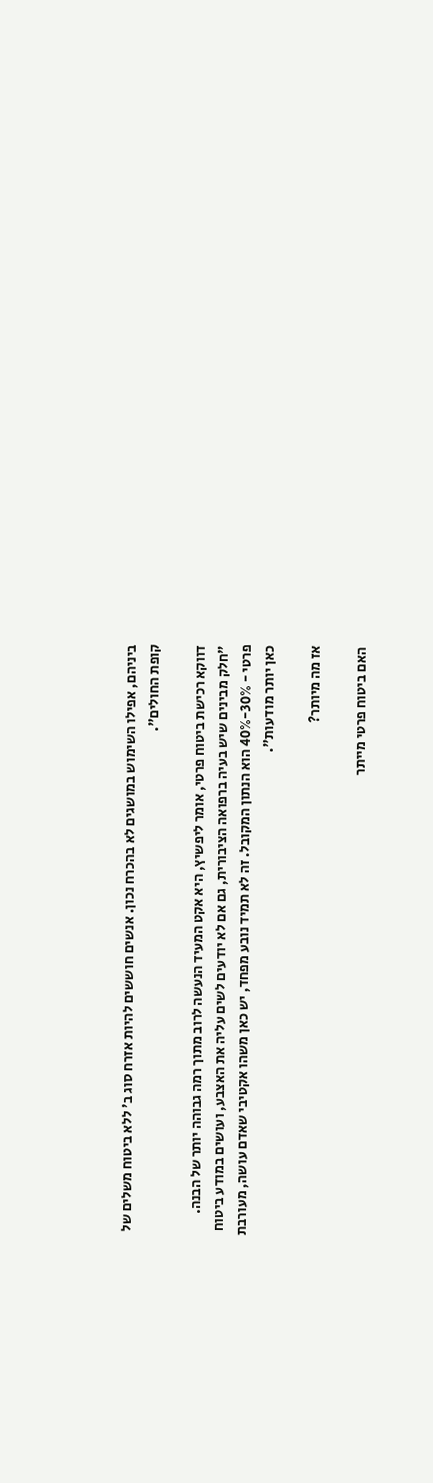ביניהם, אפילו השימוש במושגים לא בהכרח נכון. אנשים חוששים להיות אזרח סוג ב' ללא ביטוח משלים של קופת החולים".

דווקא רכישת ביטוח פרטי, אומר ליפשיץ, היא אקט המעיד הנעשה לרוב מתוך רמה גבוהה יותר של הבנה. "חלק מבינים שיש בעיה ברפואה הציבורית, גם אם לא יודעים לשים עליה את האצבע, ועושים במודע ביטוח פרטי - 30%-40% הוא הנתון המקובל. זה לא תמיד נובע מפחד, יש כאן משהו אקטיבי שאדם עושה, מעורבת כאן יותר מודעות".

אז מה מיותר?

האם ביטוח פרטי מייתר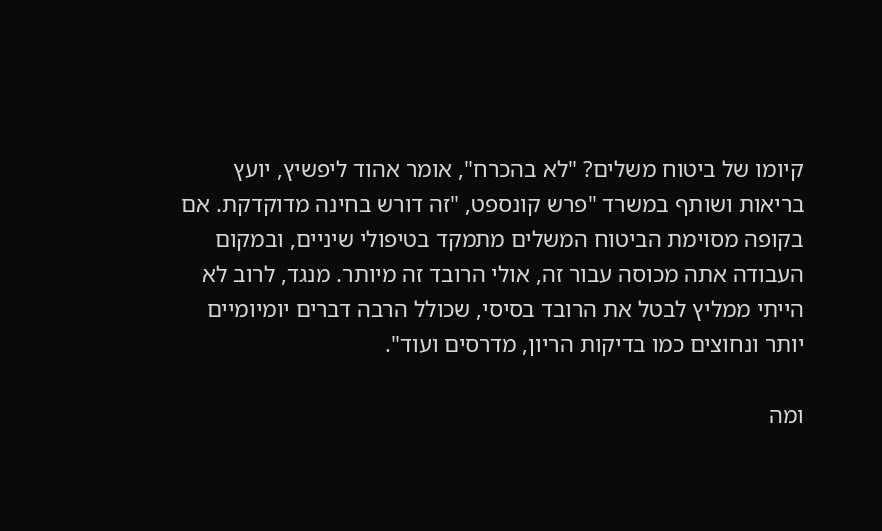קיומו של ביטוח משלים? "לא בהכרח", אומר אהוד ליפשיץ, יועץ בריאות ושותף במשרד "פרש קונספט, "זה דורש בחינה מדוקדקת. אם בקופה מסוימת הביטוח המשלים מתמקד בטיפולי שיניים, ובמקום העבודה אתה מכוסה עבור זה, אולי הרובד זה מיותר. מנגד, לרוב לא הייתי ממליץ לבטל את הרובד בסיסי, שכולל הרבה דברים יומיומיים יותר ונחוצים כמו בדיקות הריון, מדרסים ועוד".

ומה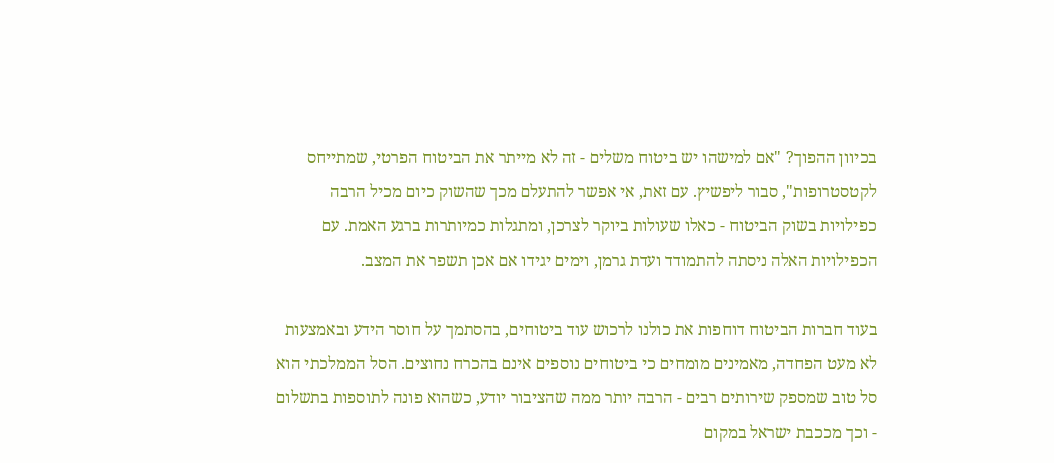בכיוון ההפוך? "אם למישהו יש ביטוח משלים - זה לא מייתר את הביטוח הפרטי, שמתייחס לקטסטרופות", סבור ליפשיץ. עם זאת, אי אפשר להתעלם מכך שהשוק כיום מכיל הרבה כפילויות בשוק הביטוח - כאלו שעולות ביוקר לצרכן, ומתגלות כמיותרות ברגע האמת. עם הכפילויות האלה ניסתה להתמודד ועדת גרמן, וימים יגידו אם אכן תשפר את המצב.

בעוד חברות הביטוח דוחפות את כולנו לרכוש עוד ביטוחים, בהסתמך על חוסר הידע ובאמצעות לא מעט הפחדה, מאמינים מומחים כי ביטוחים נוספים אינם בהכרח נחוצים. הסל הממלכתי הוא סל טוב שמספק שירותים רבים - הרבה יותר ממה שהציבור יודע, כשהוא פונה לתוספות בתשלום - וכך מככבת ישראל במקום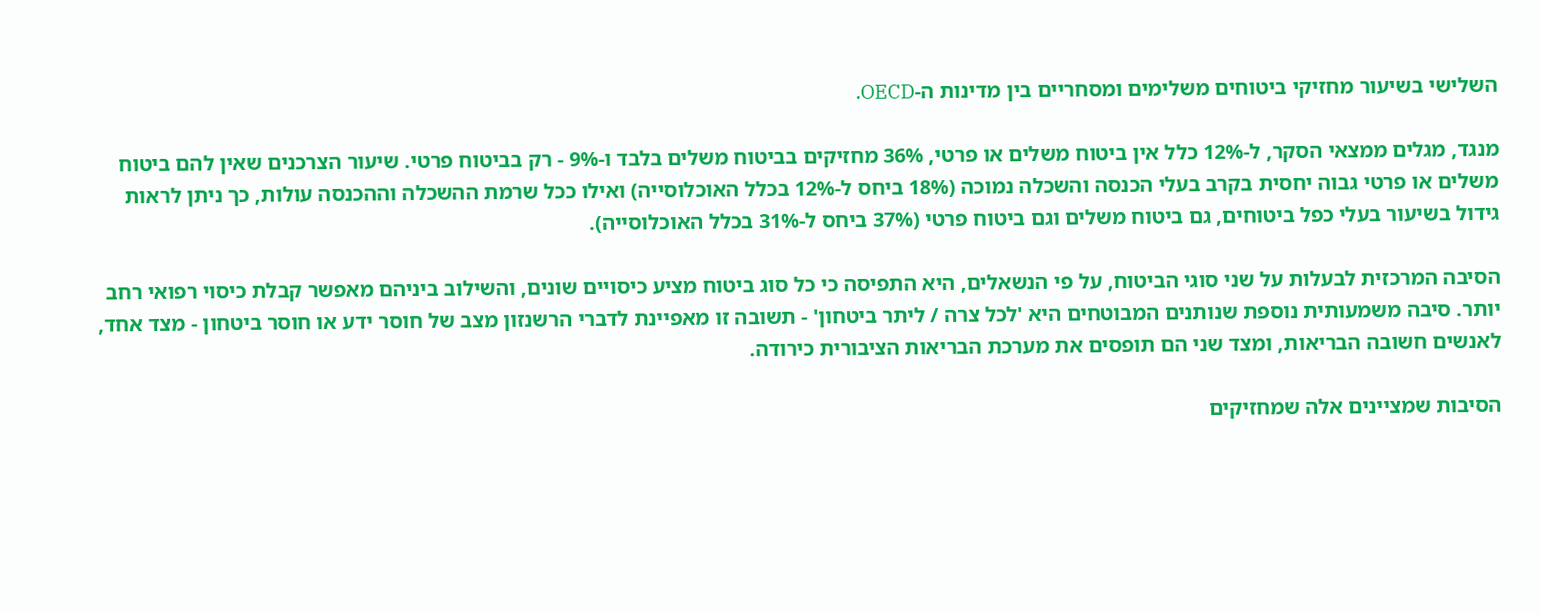השלישי בשיעור מחזיקי ביטוחים משלימים ומסחריים בין מדינות ה-OECD.

מנגד, מגלים ממצאי הסקר, ל-12% כלל אין ביטוח משלים או פרטי, 36% מחזיקים בביטוח משלים בלבד ו-9% - רק בביטוח פרטי. שיעור הצרכנים שאין להם ביטוח משלים או פרטי גבוה יחסית בקרב בעלי הכנסה והשכלה נמוכה (18% ביחס ל-12% בכלל האוכלוסייה) ואילו ככל שרמת ההשכלה וההכנסה עולות, כך ניתן לראות גידול בשיעור בעלי כפל ביטוחים, גם ביטוח משלים וגם ביטוח פרטי (37% ביחס ל-31% בכלל האוכלוסייה).

הסיבה המרכזית לבעלות על שני סוגי הביטוח, על פי הנשאלים, היא התפיסה כי כל סוג ביטוח מציע כיסויים שונים, והשילוב ביניהם מאפשר קבלת כיסוי רפואי רחב יותר. סיבה משמעותית נוספת שנותנים המבוטחים היא 'לכל צרה / ליתר ביטחון' - תשובה זו מאפיינת לדברי הרשנזון מצב של חוסר ידע או חוסר ביטחון - מצד אחד, לאנשים חשובה הבריאות, ומצד שני הם תופסים את מערכת הבריאות הציבורית כירודה.

הסיבות שמציינים אלה שמחזיקים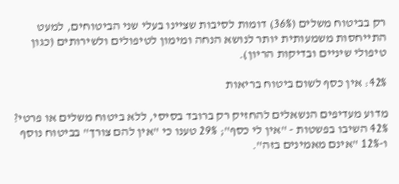רק בביטוח משלים (36%) דומות לסיבות שציינו בעלי שני הביטוחים, למעט התייחסות משמעותית יותר לנושא הנחה ומימון לטיפולים ולשירותים (כגון טיפולי שיניים ובדיקות הריון).

42%: אין כסף לשום ביטוח בריאות

מדוע מעדיפים הנשאלים להחזיק רק ברובד בסיסי, ללא ביטוח משלים או פרטי? 42% השיבו בפשטות - "אין לי כסף"; 29% טענו כי "אין להם צורך" בביטוח נוסף ו-12% "אינם מאמינים בזה".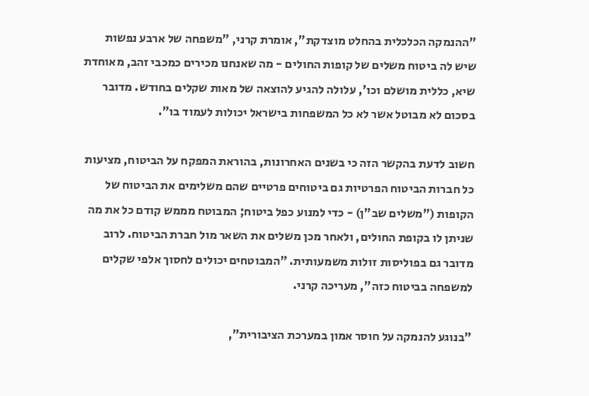"ההנמקה הכלכלית בהחלט מוצדקת", אומרת קרני, "משפחה של ארבע נפשות שיש לה ביטוח משלים של קופות החולים - מה שאנחנו מכירים כמכבי זהב, מאוחדת שיא, כללית מושלם וכו', עלולה להגיע להוצאה של מאות שקלים בחודש. מדובר בסכום לא מבוטל אשר לא כל המשפחות בישראל יכולות לעמוד בו".

חשוב לדעת בהקשר הזה כי בשנים האחרונות, בהוראת המפקח על הביטוח, מציעות כל חברות הביטוח הפרטיות גם ביטוחים פרטיים שהם משלימים את הביטוח של הקופות ("משלים שב"ן) - כדי למנוע כפל ביטוח; המבוטח מממש קודם כל את מה שניתן לו בקופת החולים, ולאחר מכן משלים את השאר מול חברת הביטוח. לרוב מדובר גם בפוליסות זולות משמעותית. "המבוטחים יכולים לחסוך אלפי שקלים למשפחה בביטוח כזה", מעריכה קרני.

"בנוגע להנמקה על חוסר אמון במערכת הציבורית",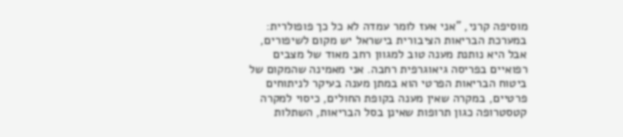מוסיפה קרני, "אני אעז לומר עמדה לא כל כך פופולרית: במערכת הבריאות הציבורית בישראל יש מקום לשיפורים, אבל היא נותנת מענה טוב למגוון רחב מאוד של מצבים רפואיים בפריסה גיאוגרפית רחבה. אני מאמינה שהמקום של ביטוח הבריאות הפרטי הוא במתן מענה בעיקר לניתוחים פרטיים, במקרה שאין מענה בקופת החולים, כיסוי למקרה קטסטרופה כגון תרופות שאינן בסל הבריאות, השתלות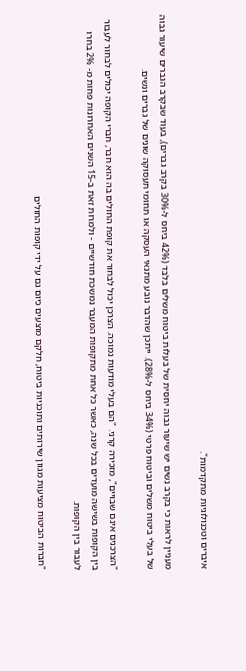איברים וטכנולוגיות מתקדמות".

מעניין לראות כי בקרב נשים יש שיעור גבוה יחסית של בעלות ביטוח משלים בלבד (42% ביחס ל-30% בקרב גברים), בעוד שבקרב הגברים שיעור גבוה של בעלי ביטוח משלים וביטוח פרטי (34% ביחס ל-28%). ייתכן שהדבר נובע מתנאי העסקה או תחומי תעסוקה שונים של גברים ונשים.

"הצרכנים אינם שבויים", מזכירה קרני. "הם בעלי מודעות נמוכה. הצרכן יכול לבחור את קופת החולים בה הוא חבר, חברי הקופה יכולים לבחור לעבור בין הקופות בשישה מועדים בכל שנה, כאשר כל אחת מתקופות המעבר נמשכת חודשיים - ולמרות זאת ב-15 השנים האחרונות פחות מ- 2% בחרו לעבור בין הקופות.

"חברות הביטוח מציעות מגוון שירותים ותוכניות ביטוח, חלקם מוצעים כיום גם על ידי קופות החולים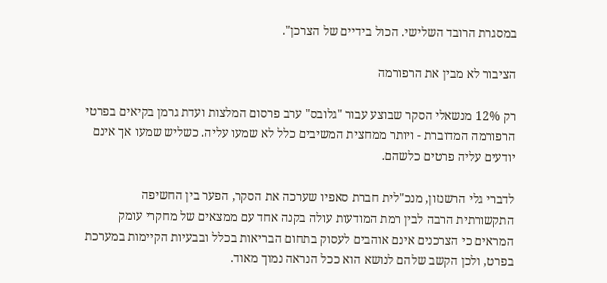במסגרת הרובד השלישי. הכול בידיים של הצרכן".

הציבור לא מבין את הרפורמה

רק 12% מנשאלי הסקר שבוצע עבור "גלובס" ערב פרסום המלצות ועדת גרמן בקיאים בפרטי הרפורמה המדוברת - ויותר ממחצית המשיבים כלל לא שמעו עליה. כשליש שמעו אך אינם יודעים עליה פרטים כלשהם.

לדברי גלי הרשנזון, מנכ"לית חברת סאפיו שערכה את הסקר, הפער בין החשיפה התקשורתית הרבה לבין רמת המודעות עולה בקנה אחד עם ממצאים של מחקרי עומק המראים כי הצרכנים אינם אוהבים לעסוק בתחום הבריאות בכלל ובבעיות הקיימות במערכת בפרט, ולכן הקשב שלהם לנושא הוא ככל הנראה נמוך מאוד.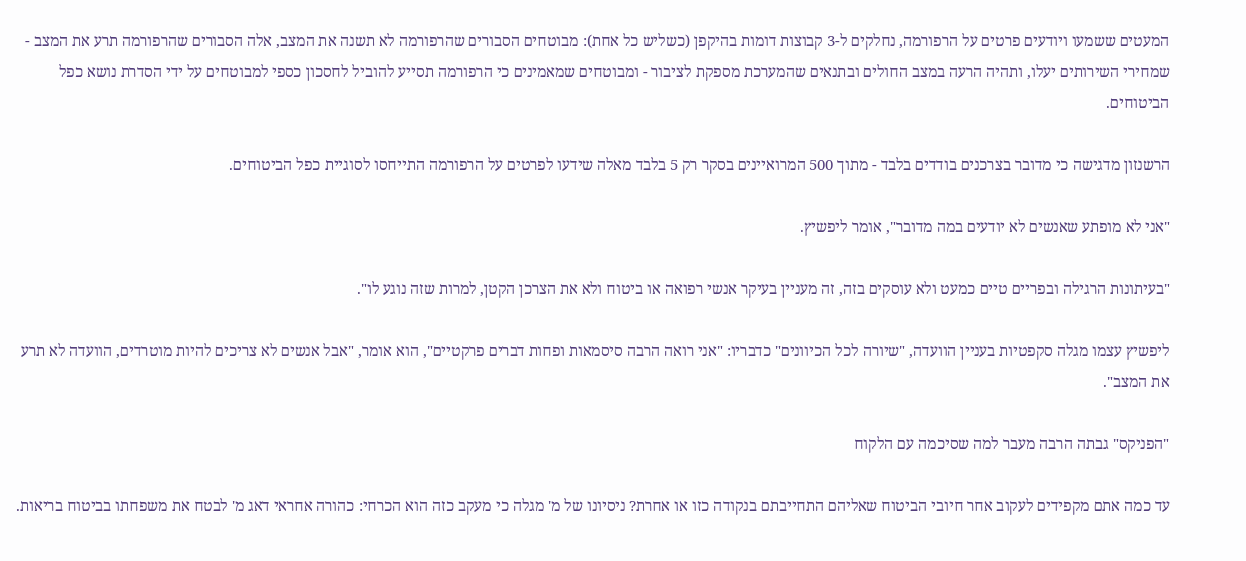המעטים ששמעו ויודעים פרטים על הרפורמה, נחלקים ל-3 קבוצות דומות בהיקפן (כשליש כל אחת): מבוטחים הסבורים שהרפורמה לא תשנה את המצב, אלה הסבורים שהרפורמה תרע את המצב - שמחירי השירותים יעלו, ותהיה הרעה במצב החולים ובתנאים שהמערכת מספקת לציבור - ומבוטחים שמאמינים כי הרפורמה תסייע להוביל לחסכון כספי למבוטחים על ידי הסדרת נושא כפל הביטוחים.

הרשנזון מדגישה כי מדובר בצרכנים בודדים בלבד - מתוך 500 המרואיינים בסקר רק 5 בלבד מאלה שידעו לפרטים על הרפורמה התייחסו לסוגיית כפל הביטוחים.

"אני לא מופתע שאנשים לא יודעים במה מדובר", אומר ליפשיץ.

"בעיתונות הרגילה ובפריים טיים כמעט ולא עוסקים בזה, זה מעניין בעיקר אנשי רפואה או ביטוח ולא את הצרכן הקטן, למרות שזה נוגע לו".

ליפשיץ עצמו מגלה סקפטיות בעניין הוועדה, "שיורה לכל הכיוונים" כדבריו: "אני רואה הרבה סיסמאות ופחות דברים פרקטיים", הוא אומר, "אבל אנשים לא צריכים להיות מוטרדים, הוועדה לא תרע את המצב".

"הפניקס" גבתה הרבה מעבר למה שסיכמה עם הלקוח

עד כמה אתם מקפידים לעקוב אחר חיובי הביטוח שאליהם התחייבתם בנקודה כזו או אחרת? ניסיונו של מ' מגלה כי מעקב כזה הוא הכרחי: כהורה אחראי דאג מ' לבטח את משפחתו בביטוח בריאות.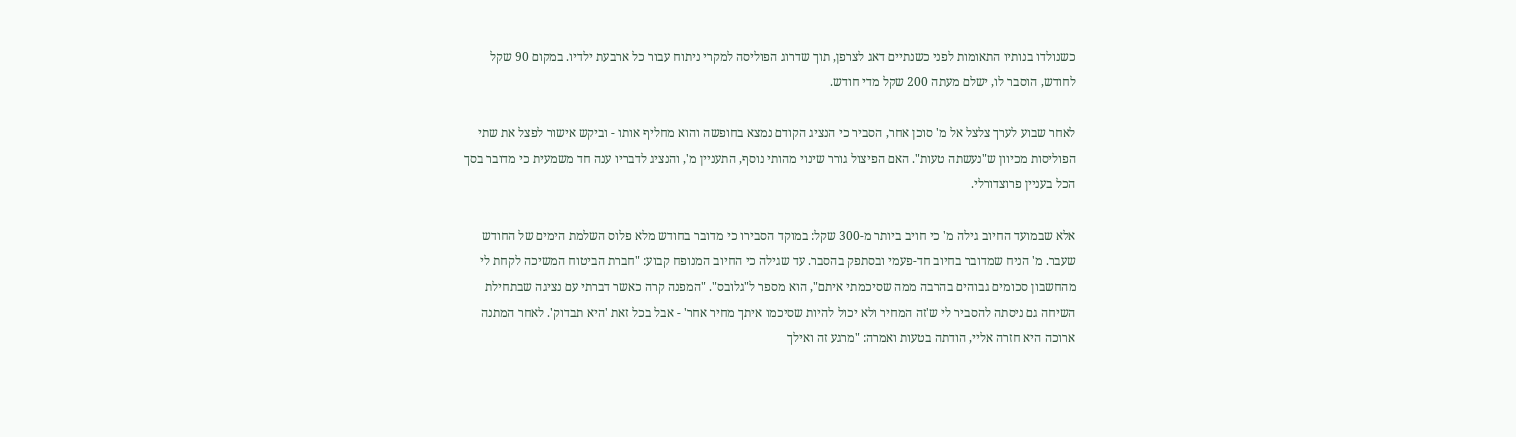כשנולדו בנותיו התאומות לפני כשנתיים דאג לצרפן, תוך שדרוג הפוליסה למקרי ניתוח עבור כל ארבעת ילדיו. במקום 90 שקל לחודש, הוסבר לו, ישלם מעתה 200 שקל מדי חודש.

לאחר שבוע לערך צלצל אל מ' סוכן אחר, הסביר כי הנציג הקודם נמצא בחופשה והוא מחליף אותו - וביקש אישור לפצל את שתי הפוליסות מכיוון ש"נעשתה טעות". האם הפיצול גורר שינוי מהותי נוסף, התעניין מ', והנציג לדבריו ענה חד משמעית כי מדובר בסך הכל בעניין פרוצדורלי.

אלא שבמועד החיוב גילה מ' כי חויב ביותר מ-300 שקל: במוקד הסבירו כי מדובר בחודש מלא פלוס השלמת הימים של החודש שעבר. מ' הניח שמדובר בחיוב חד-פעמי ובסתפק בהסבר. עד שגילה כי החיוב המנופח קבוע: "חברת הביטוח המשיכה לקחת לי מהחשבון סכומים גבוהים בהרבה ממה שסיכמתי איתם", הוא מספר ל"גלובס". "המפנה קרה כאשר דברתי עם נציגה שבתחילת השיחה גם ניסתה להסביר לי ש'זה המחיר ולא יכול להיות שסיכמו איתך מחיר אחר' - אבל בכל זאת 'היא תבדוק'. לאחר המתנה ארוכה היא חזרה אליי, הודתה בטעות ואמרה: "מרגע זה ואילך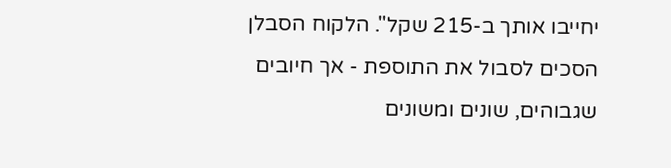יחייבו אותך ב-215 שקל". הלקוח הסבלן הסכים לסבול את התוספת - אך חיובים שגבוהים, שונים ומשונים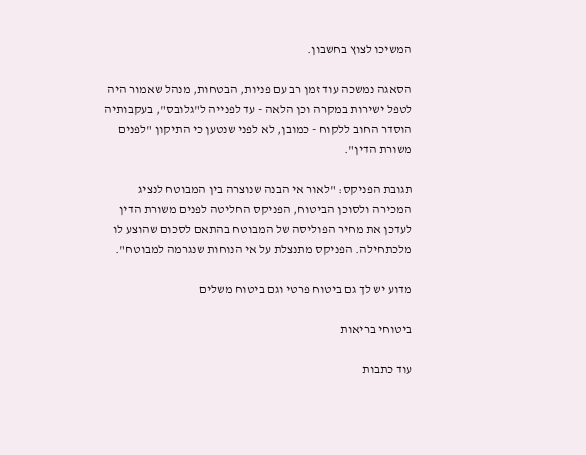המשיכו לצוץ בחשבון.

הסאגה נמשכה עוד זמן רב עם פניות, הבטחות, מנהל שאמור היה לטפל ישירות במקרה וכן הלאה - עד לפנייה ל"גלובס", בעקבותיה הוסדר החוב ללקוח - כמובן, לא לפני שנטען כי התיקון "לפנים משורת הדין".

תגובת הפניקס: "לאור אי הבנה שנוצרה בין המבוטח לנציג המכירה ולסוכן הביטוח, הפניקס החליטה לפנים משורת הדין לעדכן את מחיר הפוליסה של המבוטח בהתאם לסכום שהוצע לו מלכתחילה. הפניקס מתנצלת על אי הנוחות שנגרמה למבוטח".

מדוע יש לך גם ביטוח פרטי וגם ביטוח משלים

ביטוחי בריאות

עוד כתבות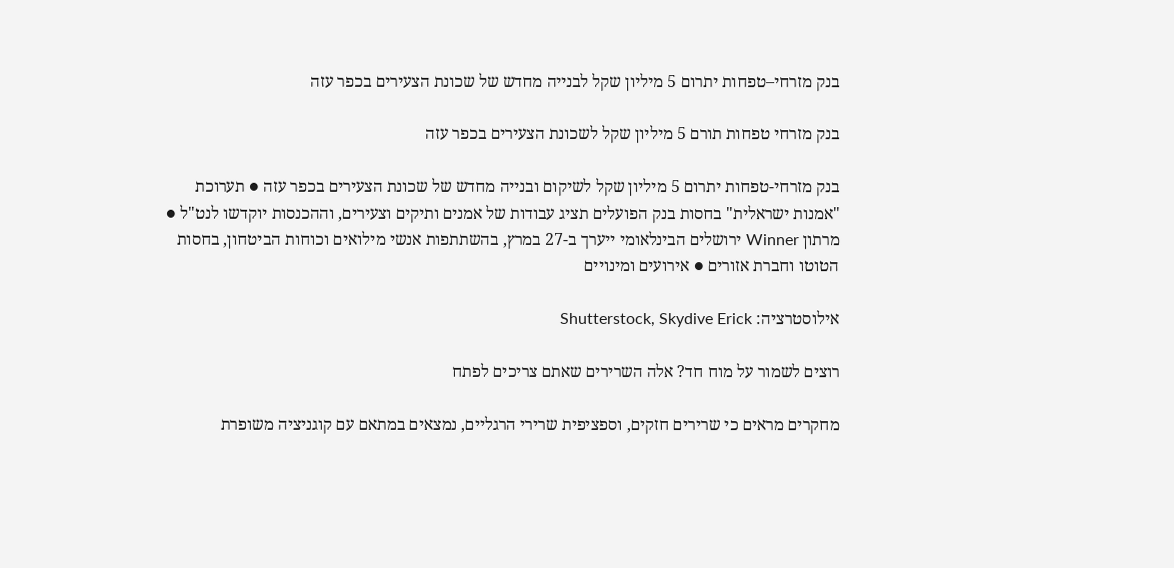בנק מזרחי–טפחות יתרום 5 מיליון שקל לבנייה מחדש של שכונת הצעירים בכפר עזה

בנק מזרחי טפחות תורם 5 מיליון שקל לשכונת הצעירים בכפר עזה

בנק מזרחי-טפחות יתרום 5 מיליון שקל לשיקום ובנייה מחדש של שכונת הצעירים בכפר עזה ● תערוכת "אמנות ישראלית" בחסות בנק הפועלים תציג עבודות של אמנים ותיקים וצעירים, וההכנסות יוקדשו לנט"ל ● מרתון Winner ירושלים הבינלאומי ייערך ב-27 במרץ, בהשתתפות אנשי מילואים וכוחות הביטחון, בחסות הטוטו וחברת אזורים ● אירועים ומינויים

אילוסטרציה: Shutterstock, Skydive Erick

רוצים לשמור על מוח חד? אלה השרירים שאתם צריכים לפתח

מחקרים מראים כי שרירים חזקים, וספציפית שרירי הרגליים, נמצאים במתאם עם קוגניציה משופרת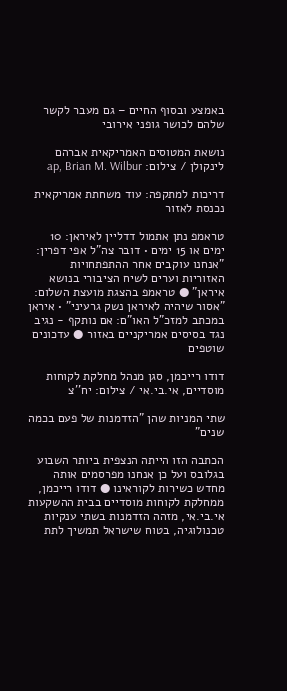באמצע ובסוף החיים – גם מעבר לקשר שלהם לכושר גופני אירובי

נושאת המטוסים האמריקאית אברהם לינקולן / צילום: ap, Brian M. Wilbur

דריכות למתקפה: עוד משחתת אמריקאית נכנסת לאזור

טראמפ נתן אתמול דדליין לאיראן: 10 ימים או 15 ימים • דובר צה"ל אפי דפרין: "אנחנו עוקבים אחר ההתפתחויות האזוריות וערים לשיח הציבורי בנושא איראן" ● טראמפ בהצגת מועצת השלום: "אסור שיהיה לאיראן נשק גרעיני" • איראן במכתב למזכ"ל האו"ם: אם נותקף - נגיב נגד בסיסים אמריקניים באזור ● עדכונים שוטפים

דודו רייכמן, סגן מנהל מחלקת לקוחות מוסדיים, אי.בי.אי / צילום: יח''צ

שתי המניות שהן "הזדמנות של פעם בכמה שנים"

הכתבה הזו הייתה הנצפית ביותר השבוע בגלובס ועל כן אנחנו מפרסמים אותה מחדש כשירות לקוראינו ● דודו רייכמן, ממחלקת לקוחות מוסדיים בבית ההשקעות אי.בי.אי, מזהה הזדמנות בשתי ענקיות טכנולוגיה, בטוח שישראל תמשיך לתת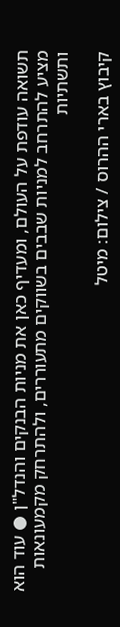תשואה עודפת על העולם, ומעדיף כאן את מניות הבנקים והנדל"ן ● עוד הוא מציע להתרחב למניות שבבים בשווקים מתעוררים, ולהתרחק מקמעונאות ותשתיות

קיבוץ בארי ההרוס / צילום: מיטל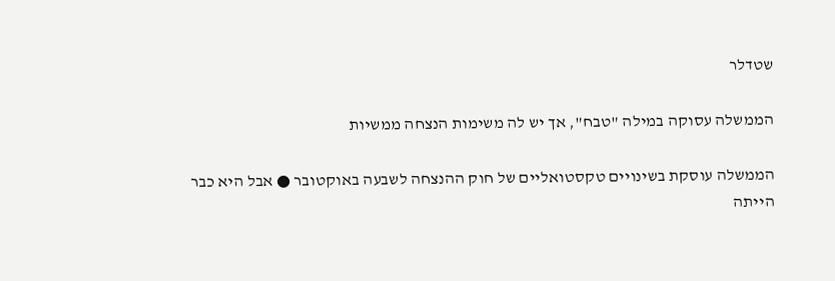שטדלר

הממשלה עסוקה במילה "טבח", אך יש לה משימות הנצחה ממשיות

הממשלה עוסקת בשינויים טקסטואליים של חוק ההנצחה לשבעה באוקטובר ● אבל היא כבר הייתה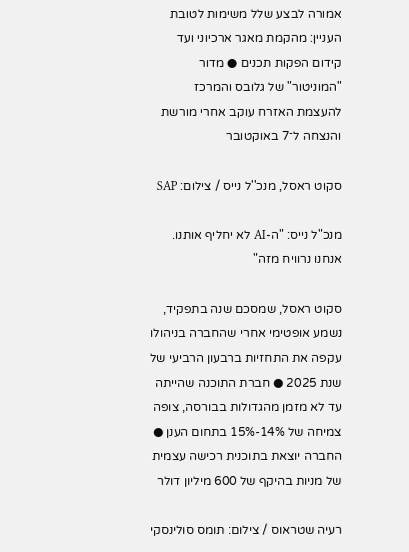אמורה לבצע שלל משימות לטובת העניין: מהקמת מאגר ארכיוני ועד קידום הפקות תכנים ● מדור "המוניטור" של גלובס והמרכז להעצמת האזרח עוקב אחרי מורשת והנצחה ל־7 באוקטובר

סקוט ראסל, מנכ''ל נייס / צילום: SAP

מנכ"ל נייס: "ה-AI לא יחליף אותנו. אנחנו נרוויח מזה"

סקוט ראסל, שמסכם שנה בתפקיד, נשמע אופטימי אחרי שהחברה בניהולו עקפה את התחזיות ברבעון הרביעי של שנת 2025 ● חברת התוכנה שהייתה עד לא מזמן מהגדולות בבורסה, צופה צמיחה של 14%-15% בתחום הענן ● החברה יוצאת בתוכנית רכישה עצמית של מניות בהיקף של 600 מיליון דולר

רעיה שטראוס / צילום: תומס סולינסקי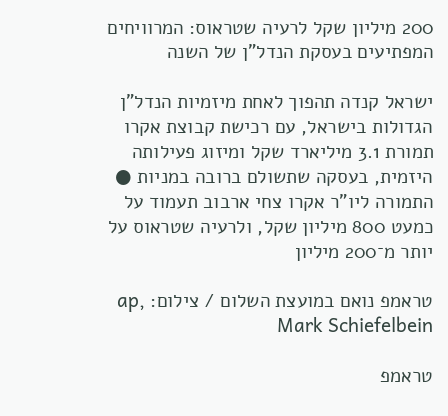200 מיליון שקל לרעיה שטראוס: המרוויחים המפתיעים בעסקת הנדל"ן של השנה

ישראל קנדה תהפוך לאחת מיזמיות הנדל"ן הגדולות בישראל, עם רכישת קבוצת אקרו תמורת 3.1 מיליארד שקל ומיזוג פעילותה היזמית, בעסקה שתשולם ברובה במניות ● התמורה ליו"ר אקרו צחי ארבוב תעמוד על כמעט 800 מיליון שקל, ולרעיה שטראוס על יותר מ־200 מיליון

טראמפ נואם במועצת השלום / צילום: ap, Mark Schiefelbein

טראמפ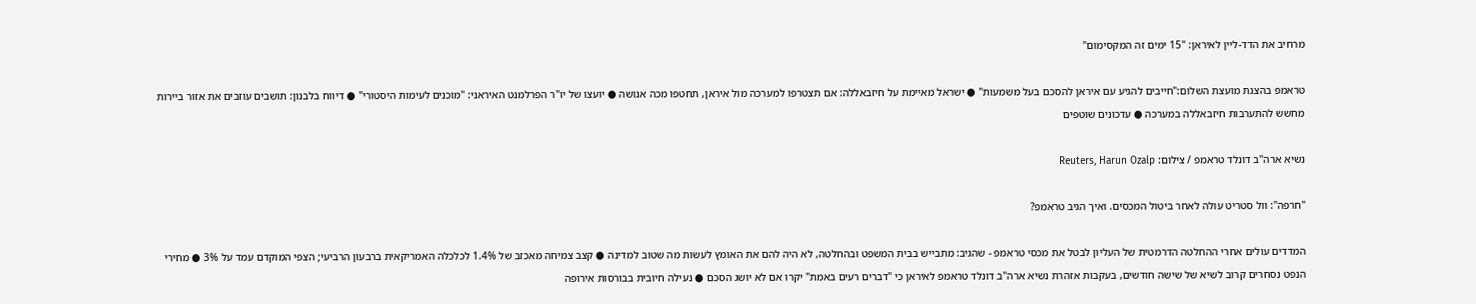מרחיב את הדד-ליין לאיראן: "15 ימים זה המקסימום"

טראמפ בהצגת מועצת השלום:"חייבים להגיע עם איראן להסכם בעל משמעות" ● ישראל מאיימת על חיזבאללה: אם תצטרפו למערכה מול איראן, תחטפו מכה אנושה ● יועצו של יו"ר הפרלמנט האיראני: "מוכנים לעימות היסטורי" ● דיווח בלבנון: תושבים עוזבים את אזור ביירות מחשש להתערבות חיזבאללה במערכה ● עדכונים שוטפים

נשיא ארה''ב דונלד טראמפ / צילום: Reuters, Harun Ozalp

"חרפה": וול סטריט עולה לאחר ביטול המכסים. ואיך הגיב טראמפ?

המדדים עולים אחרי ההחלטה הדרמטית של העליון לבטל את מכסי טראמפ - שהגיב: מתבייש בבית המשפט ובהחלטה, לא היה להם את האומץ לעשות מה שטוב למדינה ● קצב צמיחה מאכזב של 1.4% לכלכלה האמריקאית ברבעון הרביעי; הצפי המוקדם עמד על 3% ● מחירי הנפט נסחרים קרוב לשיא של שישה חודשים, בעקבות אזהרת נשיא ארה"ב דונלד טראמפ לאיראן כי "דברים רעים באמת" יקרו אם לא יושג הסכם ● נעילה חיובית בבורסות אירופה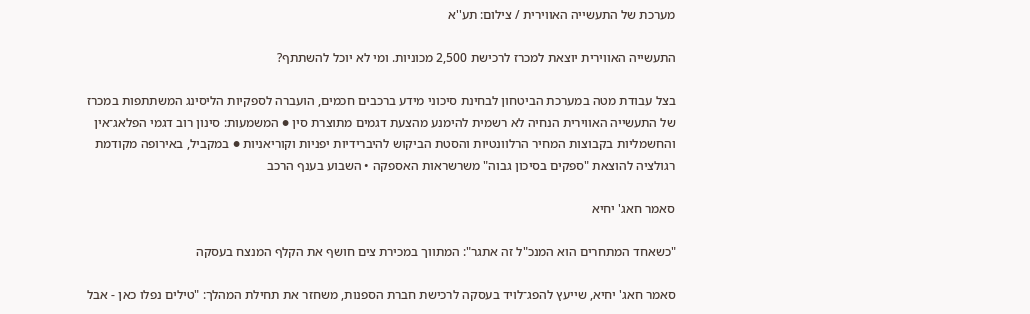מערכת של התעשייה האווירית / צילום: תע''א

התעשייה האווירית יוצאת למכרז לרכישת 2,500 מכוניות. ומי לא יוכל להשתתף?

בצל עבודת מטה במערכת הביטחון לבחינת סיכוני מידע ברכבים חכמים, הועברה לספקיות הליסינג המשתתפות במכרז של התעשייה האווירית הנחיה לא רשמית להימנע מהצעת דגמים מתוצרת סין ● המשמעות: סינון רוב דגמי הפלאג־אין והחשמליות בקבוצות המחיר הרלוונטיות והסטת הביקוש להיברידיות יפניות וקוריאניות ● במקביל, באירופה מקודמת רגולציה להוצאת "ספקים בסיכון גבוה" משרשראות האספקה • השבוע בענף הרכב

סאמר חאג' יחיא

"כשאחד המתחרים הוא המנכ"ל זה אתגר": המתווך במכירת צים חושף את הקלף המנצח בעסקה

סאמר חאג' יחיא, שייעץ להפג־לויד בעסקה לרכישת חברת הספנות, משחזר את תחילת המהלך: "טילים נפלו כאן - אבל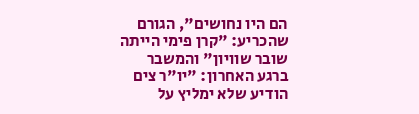הם היו נחושים", הגורם שהכריע: "קרן פימי הייתה שובר שוויון" והמשבר ברגע האחרון: "יו"ר צים הודיע שלא ימליץ על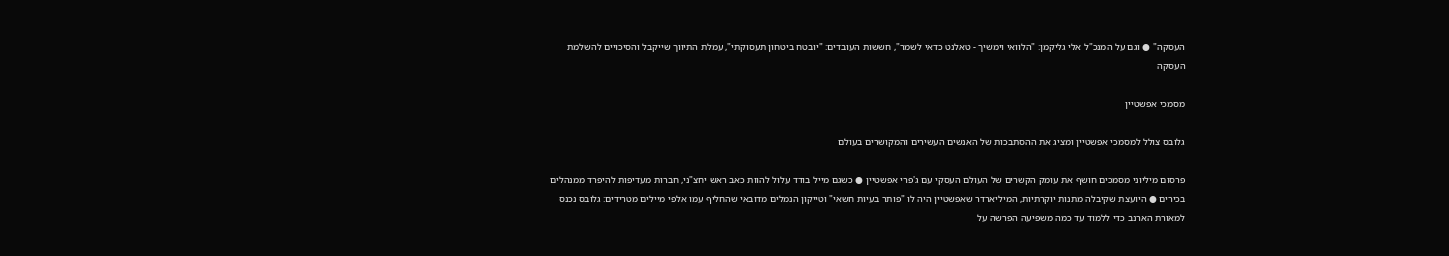העסקה" ● וגם על המנכ"ל אלי גליקמן: "הלוואי וימשיך - טאלנט כדאי לשמר", חששות העובדים: "יובטח ביטחון תעסוקתי", עמלת התיווך שייקבל והסיכויים להשלמת העסקה

מסמכי אפשטיין

גלובס צולל למסמכי אפשטיין ומציג את ההסתבכות של האנשים העשירים והמקושרים בעולם

פרסום מיליוני מסמכים חושף את עומק הקשרים של העולם העסקי עם ג'פרי אפשטיין ● כשגם מייל בודד עלול להוות כאב ראש יחצ"ני, חברות מעדיפות להיפרד ממנהלים בכירים ● היועצת שקיבלה מתנות יוקרתיות, המיליארדר שאפשטיין היה לו "פותר בעיות חשאי" וטייקון הנמלים מדובאי שהחליף עמו אלפי מיילים מטרידים: גלובס נכנס למאורת הארנב כדי ללמוד עד כמה משפיעה הפרשה על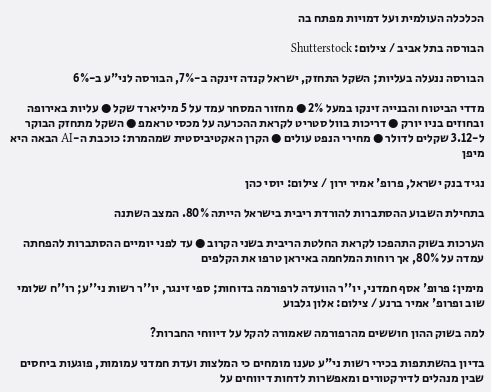הכלכלה העולמית ועל דמויות מפתח בה

הבורסה בתל אביב / צילום: Shutterstock

הבורסה ננעלה בעליות; השקל התחזק, ישראל קנדה זינקה ב-7%, הבורסה לני"ע ב-6%

מדדי הביטוח והבנייה זינקו במעל 2% ● מחזור המסחר עמד על 5 מיליארד שקל ● עליות באירופה ובחוזים בניו יורק ● דריכות בוול סטריט לקראת ההכרעה על מכסי טראמפ ● השקל מתחזק הבוקר ל-3.12 שקלים לדולר ● מחירי הנפט עולים ● הקרן האקטיביסטית שמהמרת: כוכבת ה-AI הבאה היא מיפן

נגיד בנק ישראל, פרופ' אמיר ירון / צילום: יוסי כהן

בתחילת השבוע ההסתברות להורדת ריבית בישראל הייתה 80%. המצב השתנה

הערכות בשוק התהפכו לקראת החלטת הריבית בשני הקרוב ● עד לפני יומיים ההסתברות להפחתה עמדה על 80%, אך רוחות המלחמה באיראן טרפו את הקלפים

מימין: פרופ' אסף חמדני, יו''ר הוועדה לרפורמה בדוחות; ספי זינגר, יו''ר רשות ני''ע; רו''ח שלומי שוב ופרופ' אמיר ברנע / צילום: אלון גלבוע

למה בשוק ההון חוששים מהרפורמה שאמורה להקל על דיווחי החברות?

בדיון בהשתתפות בכירי רשות ני"ע טענו מומחים כי המלצות ועדת חמדני עמומות, פוגעות ביחסים שבין מנהלים לדירקטורים ומאפשרות לדחות דיווחים על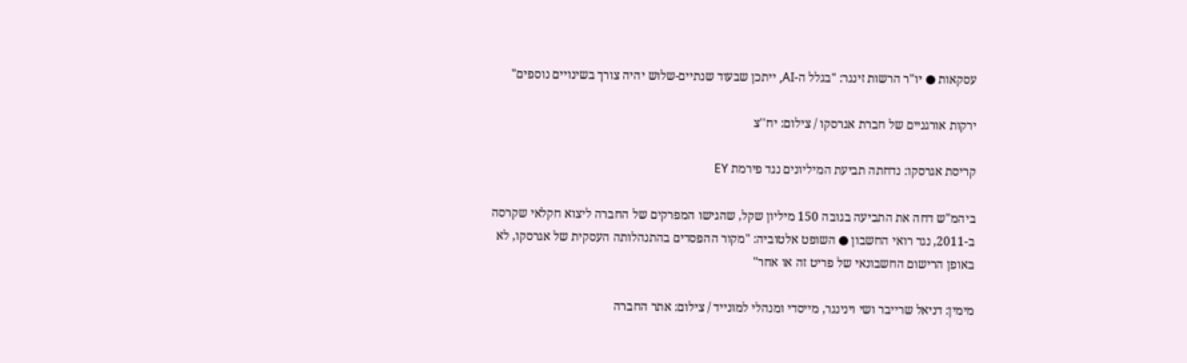עסקאות ● יו"ר הרשות זינגר: "בגלל ה-AI, ייתכן שבעוד שנתיים-שלוש יהיה צורך בשינויים נוספים"

ירקות אורגניים של חברת אגרסקו / צילום: יח''צ

קריסת אגרסקו: נדחתה תביעת המיליונים נגד פירמת EY

ביהמ"ש דחה את התביעה בגובה 150 מיליון שקל, שהגישו המפרקים של החברה ליצוא חקלאי שקרסה ב-2011, נגד רואי החשבון ● השופט אלטוביה: "מקור ההפסדים בהתנהלותה העסקית של אגרסקו, לא באופן הרישום החשבונאי של פריט זה או אחר"

מימין: דניאל שרייבר ושי וינינגר, מייסדי ומנהלי למונייד / צילום: אתר החברה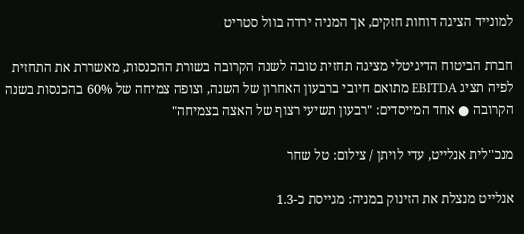למונייד הציגה דוחות חזקים, אך המניה ירדה בוול סטריט

חברת הביטוח הדיגיטלי מציגה תחזית טובה לשנה הקרובה בשורת ההכנסות, מאשררת את התחזית לפיה תציג EBITDA מתואם חיובי ברבעון האחרון של השנה, וצופה צמיחה של 60% בהכנסות בשנה הקרובה ● אחד המייסדים: "רבעון תשיעי רצוף של האצה בצמיחה"

מנכ''לית אנלייט, עדי לויתן / צילום: טל שחר

אנלייט מנצלת את הזינוק במניה: מגייסת כ-1.3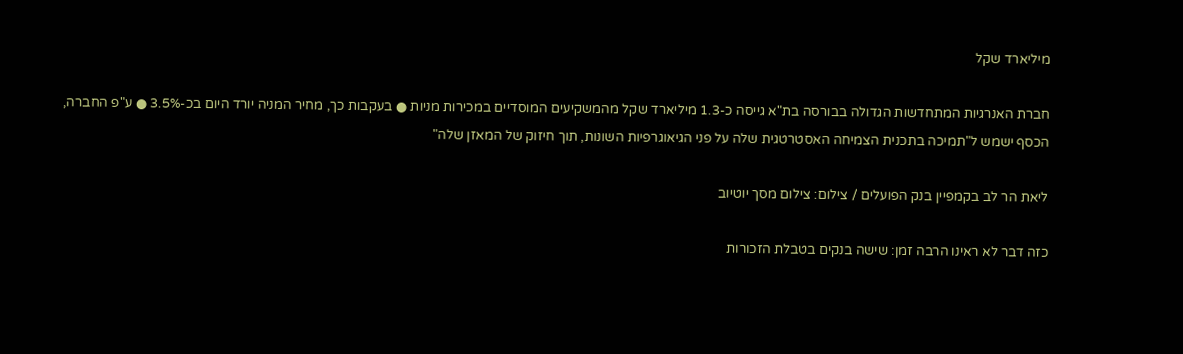מיליארד שקל

חברת האנרגיות המתחדשות הגדולה בבורסה בת"א גייסה כ-1.3 מיליארד שקל מהמשקיעים המוסדיים במכירות מניות ● בעקבות כך, מחיר המניה יורד היום בכ-3.5% ● ע"פ החברה, הכסף ישמש ל"תמיכה בתכנית הצמיחה האסטרטגית שלה על פני הגיאוגרפיות השונות, תוך חיזוק של המאזן שלה"

ליאת הר לב בקמפיין בנק הפועלים / צילום: צילום מסך יוטיוב

כזה דבר לא ראינו הרבה זמן: שישה בנקים בטבלת הזכורות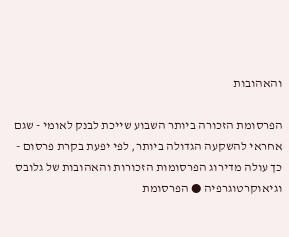והאהובות

הפרסומת הזכורה ביותר השבוע שייכת לבנק לאומי - שגם אחראי להשקעה הגדולה ביותר, לפי יפעת בקרת פרסום - כך עולה מדירוג הפרסומות הזכורות והאהובות של גלובס וגיאוקרטוגרפיה ● הפרסומת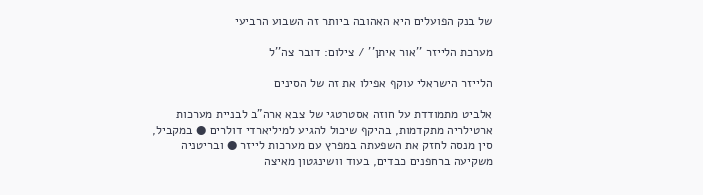של בנק הפועלים היא האהובה ביותר זה השבוע הרביעי

מערכת הלייזר ''אור איתן'' / צילום: דובר צה''ל

הלייזר הישראלי עוקף אפילו את זה של הסינים

אלביט מתמודדת על חוזה אסטרטגי של צבא ארה"ב לבניית מערכות ארטילריה מתקדמות, בהיקף שיכול להגיע למיליארדי דולרים ● במקביל, סין מנסה לחזק את השפעתה במפרץ עם מערכות לייזר ● ובריטניה משקיעה ברחפנים כבדים, בעוד וושינגטון מאיצה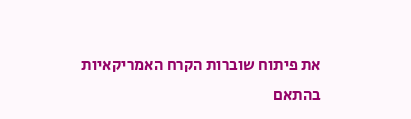את פיתוח שוברות הקרח האמריקאיות בהתאם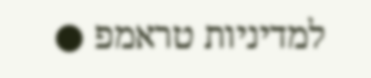למדיניות טראמפ ●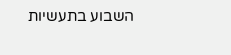השבוע בתעשיות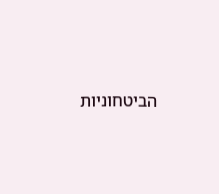הביטחוניות